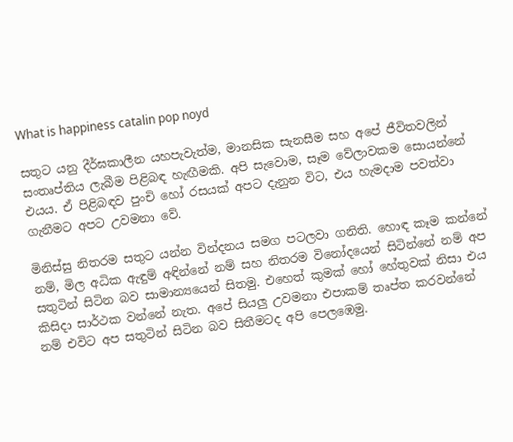What is happiness catalin pop noyd

සතුට යනු දීර්ඝකාලීන යහපැවැත්ම, මානසික සැනසීම සහ අපේ ජීවිතවලින් සංතෘප්තිය ලැබීම පිළිබඳ හැඟීමකි. අපි සැවොම, සෑම වේලාවකම සොයන්නේ එයය. ඒ පිළිබඳව පුංචි හෝ රසයක් අපට දැනුන විට, එය හැමදාම පවත්වා ගැනීමට අපට උවමනා වේ.

මිනිස්සු නිතරම සතුට යන්න වින්දනය සමග පටලවා ගනිති. හොඳ කෑම කන්නේ නම්, මිල අධික ඇඳුම් අඳින්නේ නම් සහ නිතරම විනෝදයෙන් සිටින්නේ නම් අප සතුටින් සිටින බව සාමාන්‍යයෙන් සිතමු. එහෙත් කුමක් හෝ හේතුවක් නිසා එය කිසිදා සාර්ථක වන්නේ නැත. අපේ සියලු උවමනා එපාකම් තෘප්ත කරවන්නේ නම් එවිට අප සතුටින් සිටින බව සිතීමටද අපි පෙලඹෙමු.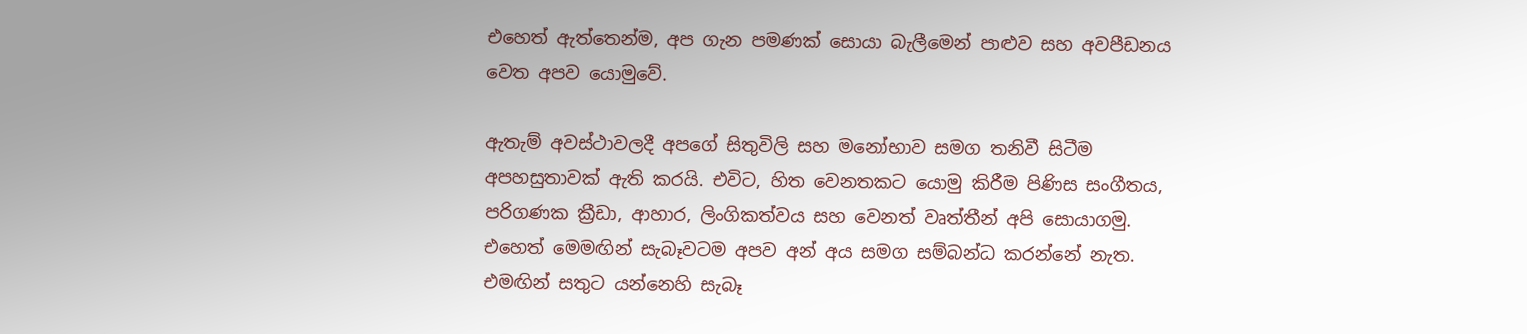එහෙත් ඇත්තෙන්ම, අප ගැන පමණක් සොයා බැලීමෙන් පාළුව සහ අවපීඩනය වෙත අපව යොමුවේ.

ඇතැම් අවස්ථාවලදී අපගේ සිතුවිලි සහ මනෝභාව සමග තනිවී සිටීම අපහසුතාවක් ඇති කරයි. එවිට, හිත වෙනතකට යොමු කිරීම පිණිස සංගීතය, පරිගණක ක්‍රීඩා, ආහාර, ලිංගිකත්වය සහ වෙනත් වෘත්තීන් අපි සොයාගමු. එහෙත් මෙමඟින් සැබෑවටම අපව අන් අය සමග සම්බන්ධ කරන්නේ නැත. එමඟින් සතුට යන්නෙහි සැබෑ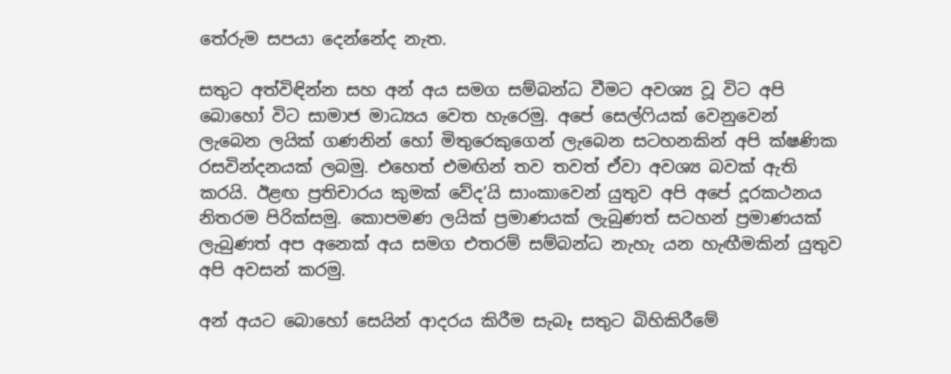තේරුම සපයා දෙන්නේද නැත.

සතුට අත්විඳින්න සහ අන් අය සමග සම්බන්ධ වීමට අවශ්‍ය වූ විට අපි බොහෝ විට සාමාජ මාධ්‍යය වෙත හැරෙමු. අපේ සෙල්ෆියක් වෙනුවෙන් ලැබෙන ලයික් ගණනින් හෝ මිතුරෙකුගෙන් ලැබෙන සටහනකින් අපි ක්ෂණික රසවින්දනයක් ලබමු. එහෙත් එමඟින් තව තවත් ඒවා අවශ්‍ය බවක් ඇති කරයි. ඊළඟ ප්‍රතිචාරය කුමක් වේද’යි සාංකාවෙන් යුතුව අපි අපේ දූරකථනය නිතරම පිරික්සමු. කොපමණ ලයික් ප්‍රමාණයක් ලැබුණත් සටහන් ප්‍රමාණයක් ලැබුණත් අප අනෙක් අය සමග එතරම් සම්බන්ධ නැහැ යන හැඟීමකින් යුතුව අපි අවසන් කරමු.

අන් අයට බොහෝ සෙයින් ආදරය කිරීම සැබෑ සතුට බිහිකිරීමේ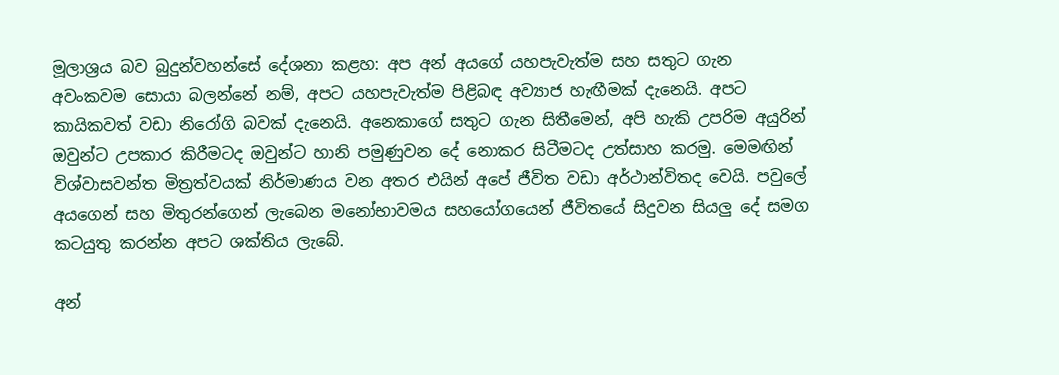මූලාශ්‍රය බව බුදුන්වහන්සේ දේශනා කළහ: අප අන් අයගේ යහපැවැත්ම සහ සතුට ගැන අවංකවම සොයා බලන්නේ නම්, අපට යහපැවැත්ම පිළිබඳ අව්‍යාජ හැඟීමක් දැනෙයි. අපට කායිකවත් වඩා නිරෝගි බවක් දැනෙයි. අනෙකාගේ සතුට ගැන සිතීමෙන්, අපි හැකි උපරිම අයුරින් ඔවුන්ට උපකාර කිරීමටද ඔවුන්ට හානි පමුණුවන දේ නොකර සිටීමටද උත්සාහ කරමු. මෙමඟින් විශ්වාසවන්ත මිත්‍රත්වයක් නිර්මාණය වන අතර එයින් අපේ ජීවිත වඩා අර්ථාන්විතද වෙයි. පවුලේ අයගෙන් සහ මිතුරන්ගෙන් ලැබෙන මනෝභාවමය සහයෝගයෙන් ජීවිතයේ සිදුවන සියලු දේ සමග කටයුතු කරන්න අපට ශක්තිය ලැබේ.

අන්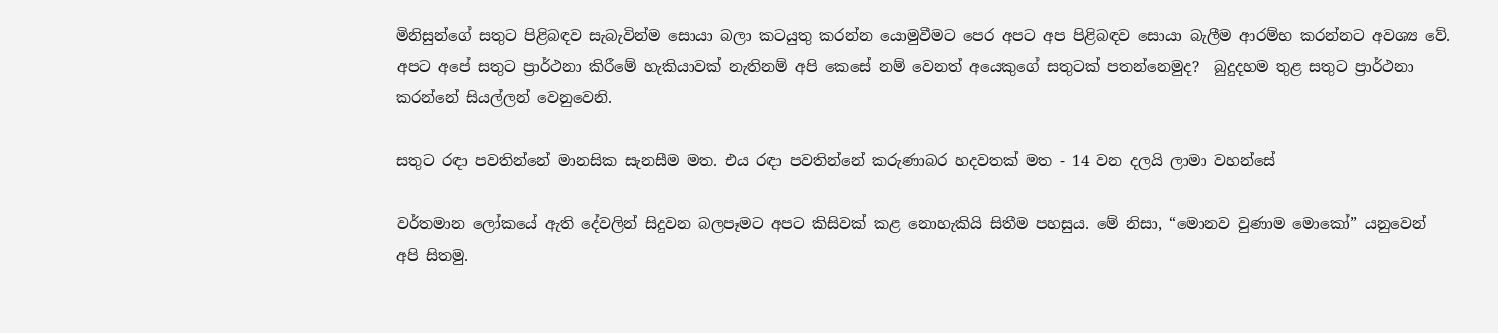මිනිසුන්ගේ සතුට පිළිබඳව සැබැවින්ම සොයා බලා කටයුතු කරන්න යොමුවීමට පෙර අපට අප පිළිබඳව සොයා බැලීම ආරම්භ කරන්නට අවශ්‍ය වේ. අපට අපේ සතුට ප්‍රාර්ථනා කිරීමේ හැකියාවක් නැතිනම් අපි කෙසේ නම් වෙනත් අයෙකුගේ සතුටක් පතන්නෙමුද?  බුදුදහම තුළ සතුට ප්‍රාර්ථනා කරන්නේ සියල්ලන් වෙනුවෙනි.

සතුට රඳා පවතින්නේ මානසික සැනසීම මත. එය රඳා පවතින්නේ කරුණාබර හදවතක් මත - 14 වන දලයි ලාමා වහන්සේ

වර්තමාන ලෝකයේ ඇති දේවලින් සිදුවන බලපෑමට අපට කිසිවක් කළ නොහැකියි සිතීම පහසුය. මේ නිසා, “මොනව වුණාම මොකෝ” යනුවෙන් අපි සිතමු.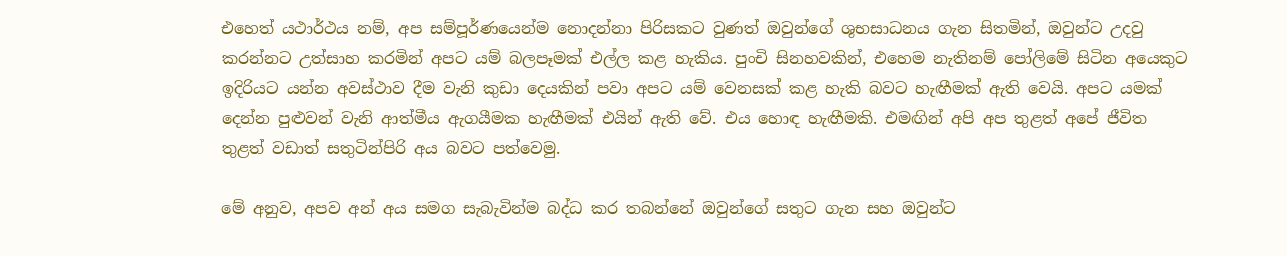එහෙත් යථාර්ථය නම්, අප සම්පූර්ණයෙන්ම නොදන්නා පිරිසකට වුණත් ඔවුන්ගේ ශුභසාධනය ගැන සිතමින්, ඔවුන්ට උදවු කරන්නට උත්සාහ කරමින් අපට යම් බලපෑමක් එල්ල කළ හැකිය. පුංචි සිනහවකින්, එහෙම නැතිනම් පෝලිමේ සිටින අයෙකුට ඉදිරියට යන්න අවස්ථාව දීම වැනි කුඩා දෙයකින් පවා අපට යම් වෙනසක් කළ හැකි බවට හැඟීමක් ඇති වෙයි. අපට යමක් දෙන්න පුළුවන් වැනි ආත්මීය ඇගයීමක හැඟීමක් එයින් ඇති වේ. එය හොඳ හැඟීමකි. එමඟින් අපි අප තුළත් අපේ ජීවිත තුළත් වඩාත් සතුටින්පිරි අය බවට පත්වෙමු.

මේ අනුව, අපව අන් අය සමග සැබැවින්ම බද්ධ කර තබන්නේ ඔවුන්ගේ සතුට ගැන සහ ඔවුන්ට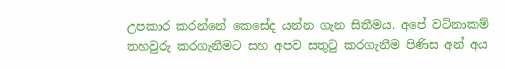උපකාර කරන්නේ කෙසේද යන්න ගැන සිතීමය. අපේ වටිනාකම් තහවුරු කරගැනීමට සහ අපව සතුටු කරගැනීම පිණිස අන් අය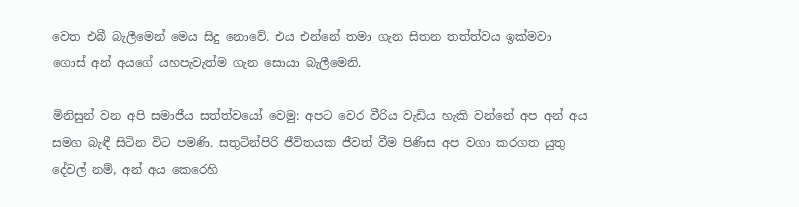වෙත එබී බැලීමෙන් මෙය සිදු නොවේ. එය එන්නේ තමා ගැන සිතන තත්ත්වය ඉක්මවා ගොස් අන් අයගේ යහපැවැත්ම ගැන සොයා බැලීමෙනි.

මිනිසුන් වන අපි සමාජීය සත්ත්වයෝ වෙමු: අපට වෙර වීරිය වැඩිය හැකි වන්නේ අප අන් අය සමග බැඳී සිටින විට පමණි. සතුටින්පිරි ජීවිතයක ජීවත් වීම පිණිස අප වගා කරගත යුතු දේවල් නම්, අන් අය කෙරෙහි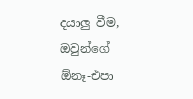දයාලු වීම, ඔවුන්ගේ ඕනෑ-එපා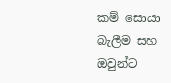කම් සොයා බැලීම සහ ඔවුන්ට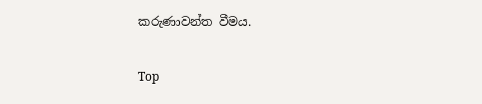කරුණාවන්ත වීමය.

Top